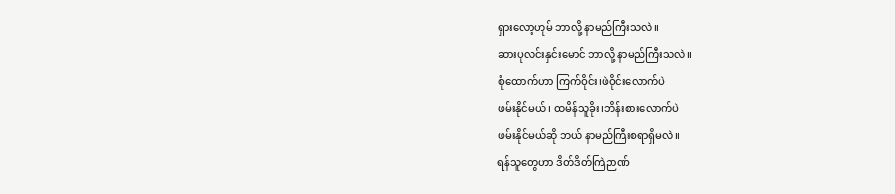ရှားလော့ဟုမ် ဘာလို့ နာမည်ကြီးသလဲ။
ဆားပုလင်းနှင်းမောင် ဘာလို့ နာမည်ကြီးသလဲ။
စုံထောက်ဟာ ကြက်ဝိုင်း၊ဖဲဝိုင်းလောက်ပဲ
ဖမ်းနိုင်မယ်၊ ထမိန်သူခိုး၊ဘိန်းစားလောက်ပဲ
ဖမ်းနိုင်မယ်ဆို ဘယ် နာမည်ကြီးစရာရှိမလဲ။
ရန်သူတွေဟာ ဒိတ်ဒိတ်ကြဲဉာဏ်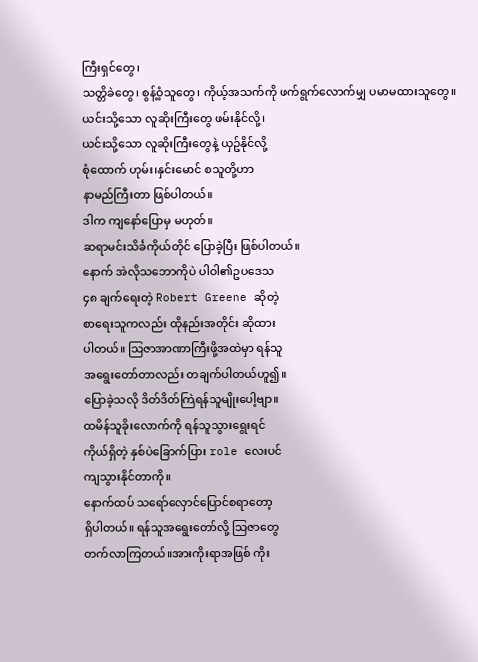ကြီးရှင်တွေ၊
သတ္တိခဲတွေ၊ စွန့်ဝံ့သူတွေ၊ ကိုယ့်အသက်ကို ဖက်ရွက်လောက်မျှ ပမာမထားသူတွေ။
ယင်းသို့သော လူဆိုးကြီးတွေ ဖမ်းနိုင်လို့၊
ယင်းသို့သော လူဆိုးကြီးတွေနဲ့ ယှဥ်နိုင်လို့
စုံထောက် ဟုမ်း၊နှင်းမောင် စသူတို့ဟာ
နာမည်ကြီးတာ ဖြစ်ပါတယ်။
ဒါက ကျနော်ပြောမှ မဟုတ်။
ဆရာမင်းသိင်္ခကိုယ်တိုင် ပြောခဲ့ပြီး ဖြစ်ပါတယ်။
နောက် အဲလိုသဘောကိုပဲ ပါဝါ၏ဥပဒေသ
၄၈ ချက်ရေးတဲ့ Robert Greene ဆိုတဲ့
စာရေးသူကလည်း ထိုနည်းအတိုင်း ဆိုထား
ပါတယ်။ သြဇာအာဏာကြီးဖို့အထဲမှာ ရန်သူ
အရွေးတော်တာလည်း တချက်ပါတယ်ဟူ၍။
ပြောခဲ့သလို ဒိတ်ဒိတ်ကြဲရန်သူမျိုးပေါ့ဗျာ။
ထမိန်သူခိုးလောက်ကို ရန်သူသွားရွေးရင်
ကိုယ်ရှိတဲ့ နှစ်ပဲခြောက်ပြား role လေးပင်
ကျသွားနိုင်တာကို။
နောက်ထပ် သရော်လှောင်ပြောင်စရာတော့
ရှိပါတယ်။ ရန်သူအရွေးတော်လို့ သြဇာတွေ
တက်လာကြတယ်။အားကိုးရာအဖြစ် ကိုး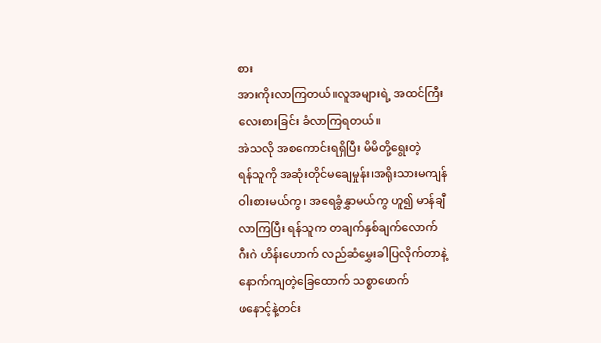စား
အားကိုးလာကြတယ်။လူအများရဲ့ အထင်ကြီး
လေးစားခြင်း ခံလာကြရတယ်။
အဲသလို အစကောင်းရရှိပြီး မိမိတို့ရွေးတဲ့
ရန်သူကို အဆုံးတိုင်မချေမှုန်း၊အရိုးသားမကျန်
ဝါးစားမယ်ကွ၊ အရေခွံနွှာမယ်ကွ ဟူ၍ မာန်ချီ
လာကြပြီး ရန်သူက တချက်နှစ်ချက်လောက်
ဂီးဂဲ ဟိန်းဟောက် လည်ဆံမွှေးခါပြလိုက်တာနဲ့
နောက်ကျတဲ့ခြေထောက် သစ္စာဖောက်
ဖနောင့်နဲ့တင်း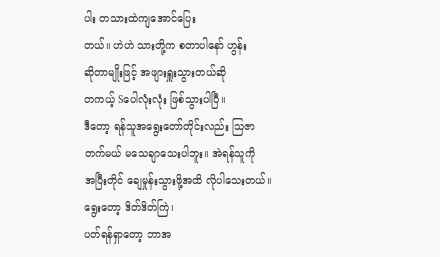ပါး တသားထဲကျအောင်ပြေး
တယ်။ ဟဲဟဲ သားတို့က စတာပါနော် ဟွန်း
ဆိုတာမျိုးဖြင့် အဖျားရှူးသွားတယ်ဆို
တကယ့် Sပေါလုံးလုံး ဖြစ်သွားပါပြီ။
ဒီတော့ ရန်သူအရွေးတော်တိုင်းလည်း သြဇာ
တက်မယ် မသေချာသေးပါဘူး။ အဲရန်သူကို
အပြီးတိုင် ချေမှုန်းသွားဖို့အထိ လိုပါသေးတယ်။
ရွေးတော့ ဒိတ်ဒိတ်ကြဲ၊
ပတ်ရန်ရှာတော့ ဘာအ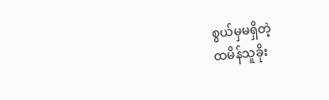စွယ်မှမရှိတဲ့
ထမိန်သူခိုး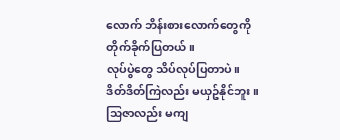လောက် ဘိန်းစားလောက်တွေကို
တိုက်ခိုက်ပြတယ်။
လုပ်ပွဲတွေ သိပ်လုပ်ပြတာပဲ။
ဒိတ်ဒိတ်ကြဲလည်း မယှဥ်နိုင်ဘူး။
သြဇာလည်း မကျ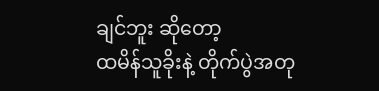ချင်ဘူး ဆိုတော့
ထမိန်သူခိုးနဲ့ တိုက်ပွဲအတု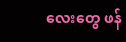လေးတွေ ဖန်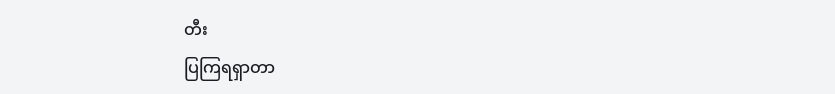တီး
ပြကြရရှာတာ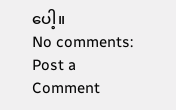ပေါ့။
No comments:
Post a Comment